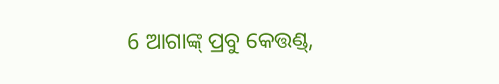6 ଆଗାଙ୍କ୍ ପ୍ରବୁ କେତ୍ତଣ୍ଡ୍,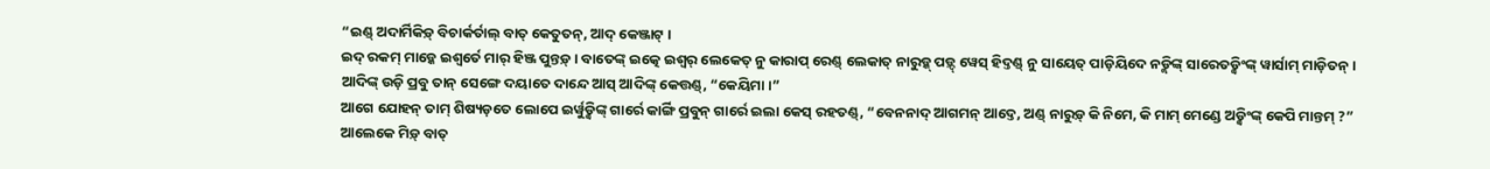“ଇଣ୍ଡ୍ ଅଦାର୍ମିକିଡ଼୍ ବିଚାର୍କର୍ତାଲ୍ ବାତ୍ କେତୁତନ୍, ଆଦ୍ କେଞ୍ଜାଟ୍ ।
ଇଦ୍ ରକମ୍ ମାଡ଼୍କେ ଇଶ୍ୱର୍ତେ ମାର୍ ହିଞ୍ଜ ପୁନ୍ତଡ଼୍ । ବାତେଙ୍କ୍ ଇତ୍କେ ଇଶ୍ୱର୍ ଲେକେତ୍ ନୁ କାରାପ୍ ରେଣ୍ଡ୍ ଲେକାତ୍ ନାରୁଡ଼୍କ୍ ପଡ଼୍ଦ୍ ୱେସ୍ ହିଦ୍ତଣ୍ଡ୍ ନୁ ସାୟେତ୍ ପାଡ଼ିୟିଦେ ନଡ଼୍କିଙ୍କ୍ ସାରେତଡ଼୍କିଂଙ୍କ୍ ୱାର୍ସାମ୍ ମାଡ଼ିତନ୍ ।
ଆଦିଙ୍କ୍ ଉଡ଼ି ପ୍ରବୁ ତାନ୍ ସେଙ୍ଗେ ଦୟାତେ ଦାନ୍ଦେ ଆସ୍ ଆଦିଙ୍କ୍ କେତ୍ତଣ୍ଡ୍, “କେୟିମା ।”
ଆଗେ ଯୋହନ୍ ତାମ୍ ଶିଷ୍ୟଡ଼ତେ ଲୋପେ ଇର୍ୱୁଡ଼୍କିଙ୍କ୍ ଗାର୍ରେ କାର୍ଙ୍ଗି ପ୍ରବୁନ୍ ଗାର୍ରେ ଇଲା କେସ୍ ରହତଣ୍ଡ୍, “ବେନନାଦ୍ ଆଗମନ୍ ଆଦ୍ତେ, ଅଣ୍ଡ୍ ନାରୁଡ଼୍ କି ନିମେ, କି ମାମ୍ ମେଣ୍ଡେ ଅଡ଼୍କିଂଙ୍କ୍ କେପି ମାନ୍ତମ୍ ?”
ଆଲେକେ ମିଡ଼୍ ବାତ୍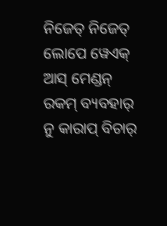ନିଜେତ୍ ନିଜେତ୍ ଲୋପେ ୱେଏକ୍ ଆସ୍ ମେଣ୍ଡନ୍ ରକମ୍ ବ୍ୟବହାର୍ ନୁ କାରାପ୍ ବିଚାର୍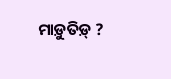ମାଡ଼ୁତିଡ଼୍ ?